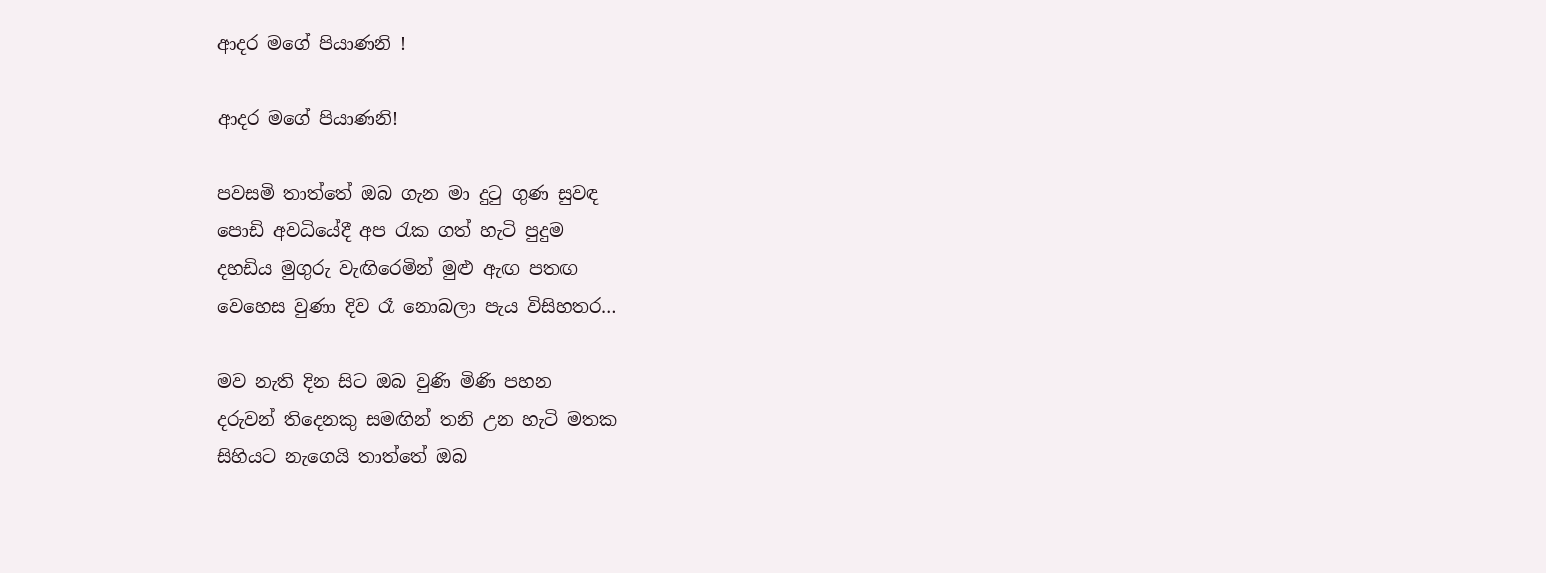ආදර මගේ පියාණනි !

ආදර මගේ පියාණනි!

පවසමි තාත්තේ ඔබ ගැන මා දුටු ගුණ සුවඳ
පොඩි අවධියේදී අප රැක ගත් හැටි පුදුම
දහඩිය මුගුරු වැඟිරෙමින් මුළු ඇඟ පතඟ
වෙහෙස වුණා දිව රෑ නොබලා පැය විසිහතර…

මව නැති දින සිට ඔබ වුණි මිණි පහන
දරුවන් තිදෙනකු සමඟින් තනි උන හැටි මතක
සිහියට නැගෙයි තාත්තේ ඔබ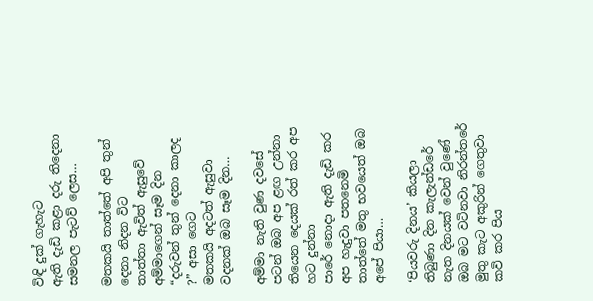විඳි දුක් ගැහැට
ඇති දැඩි කළා දරු තිදෙනා සමනල පැටව් ලෙස…

මතකයි තාත්තේ අපි තුන් දෙනා නිදන විට
තාත්තා ඇවිත් ඇසුවේ අම්මාගෙන් සෑම දින
“දරුවන් තුන් දෙනා කාලද ?” අසා ගෙට
මතකයි අදටත් ඇසුවා වදනක් ඔබ සෑම දින…

අම්මා නැති වුණ දවසේ පටන් ඔබ අප ළඟ උන්නා
තියෙන දෙයක් රත් කර අප හට දුන්නා
පාරේ නොදා ඇති දැඩි කර අප හැදුවා පතනෙමි තාත්තේ මතු භවයෙත් ඔබ අපේ පියා…

‘පියවරු දිනය’ කියලා තිබුණා දින කැලැන්ඩරේ
නැත දිනයක් වෙන් වුණේ ඔබ මට වටිනවා නිරන්තරේ
මුතු කැට අකුරින් ගෙතුවා කවි කර පිය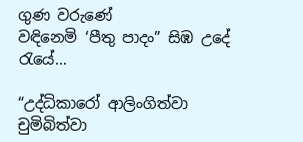ගුණ වරුණේ
වඳිනෙමි ‘පීතු පාදං” සිඹ උදේ රැයේ…

“උද්ධිකාරෝ ආලිංගිත්වා
චුමිබිත්වා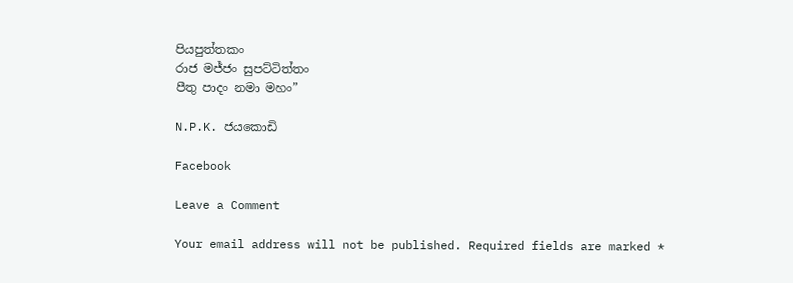පියපුත්තකං
රාජ මජ්ජං සුපට්ටිත්තං
පීතු පාදං නමා මහං”

N.P.K. ජයකොඩි

Facebook

Leave a Comment

Your email address will not be published. Required fields are marked *